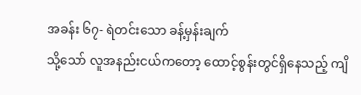အခန်း ၆၇- ရဲတင်းသော ခန့်မှန်းချက်
သို့သော် လူအနည်းငယ်ကတော့ ထောင့်စွန်းတွင်ရှိနေသည့် ကျိ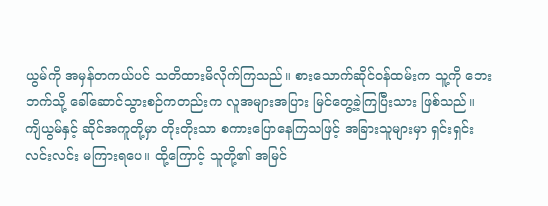ယွမ်ကို အမှန်တကယ်ပင် သတိထားမိလိုက်ကြသည်။ စားသောက်ဆိုင်ဝန်ထမ်းက သူ့ကို ဘေးဘက်သို့ ခေါ်ဆောင်သွားစဉ်ကတည်းက လူအများအပြား မြင်တွေ့ခဲ့ကြပြီးသား ဖြစ်သည်။
ကျိယွမ်နှင့် ဆိုင်အကူတို့မှာ တိုးတိုးသာ စကားပြောနေကြသဖြင့် အခြားသူများမှာ ရှင်းရှင်းလင်းလင်း မကြားရပေ။ ထို့ကြောင့် သူတို့၏ အမြင်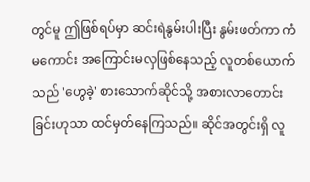တွင်မူ ဤဖြစ်ရပ်မှာ ဆင်းရဲနွမ်းပါးပြီး နွမ်းဖတ်ကာ ကံမကောင်း အကြောင်းမလှဖြစ်နေသည့် လူတစ်ယောက်သည် 'ဟွေခဲ့' စားသောက်ဆိုင်သို့ အစားလာတောင်းခြင်းဟုသာ ထင်မှတ်နေကြသည်။ ဆိုင်အတွင်းရှိ လူ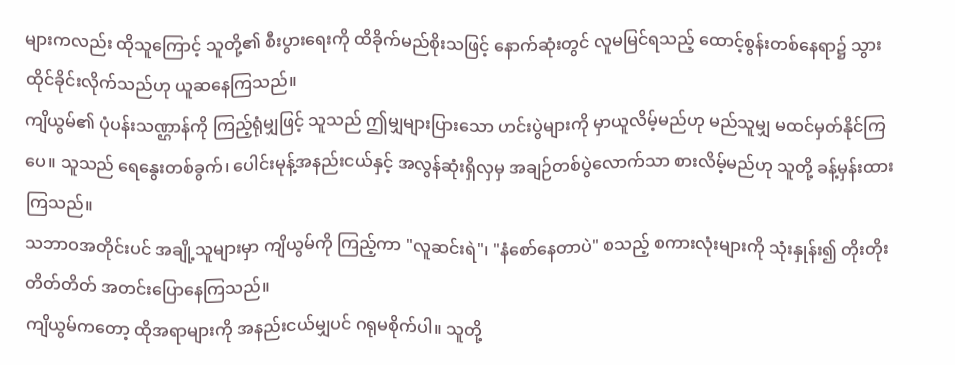များကလည်း ထိုသူကြောင့် သူတို့၏ စီးပွားရေးကို ထိခိုက်မည်စိုးသဖြင့် နောက်ဆုံးတွင် လူမမြင်ရသည့် ထောင့်စွန်းတစ်နေရာ၌ သွားထိုင်ခိုင်းလိုက်သည်ဟု ယူဆနေကြသည်။
ကျိယွမ်၏ ပုံပန်းသဏ္ဌာန်ကို ကြည့်ရုံမျှဖြင့် သူသည် ဤမျှများပြားသော ဟင်းပွဲများကို မှာယူလိမ့်မည်ဟု မည်သူမျှ မထင်မှတ်နိုင်ကြပေ။ သူသည် ရေနွေးတစ်ခွက်၊ ပေါင်းမုန့်အနည်းငယ်နှင့် အလွန်ဆုံးရှိလှမှ အချဉ်တစ်ပွဲလောက်သာ စားလိမ့်မည်ဟု သူတို့ ခန့်မှန်းထားကြသည်။
သဘာဝအတိုင်းပင် အချို့သူများမှာ ကျိယွမ်ကို ကြည့်ကာ "လူဆင်းရဲ"၊ "နံစော်နေတာပဲ" စသည့် စကားလုံးများကို သုံးနှုန်း၍ တိုးတိုးတိတ်တိတ် အတင်းပြောနေကြသည်။
ကျိယွမ်ကတော့ ထိုအရာများကို အနည်းငယ်မျှပင် ဂရုမစိုက်ပါ။ သူတို့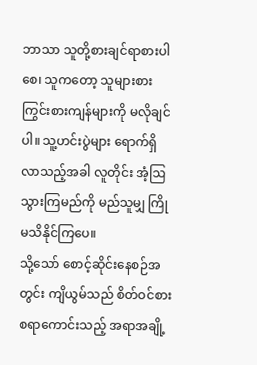ဘာသာ သူတို့စားချင်ရာစားပါစေ၊ သူကတော့ သူများစားကြွင်းစားကျန်များကို မလိုချင်ပါ။ သူ့ဟင်းပွဲများ ရောက်ရှိလာသည့်အခါ လူတိုင်း အံ့ဩသွားကြမည်ကို မည်သူမျှ ကြိုမသိနိုင်ကြပေ။
သို့သော် စောင့်ဆိုင်းနေစဉ်အတွင်း ကျိယွမ်သည် စိတ်ဝင်စားစရာကောင်းသည့် အရာအချို့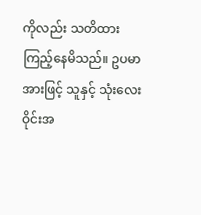ကိုလည်း သတိထားကြည့်နေမိသည်။ ဥပမာအားဖြင့် သူနှင့် သုံးလေးဝိုင်းအ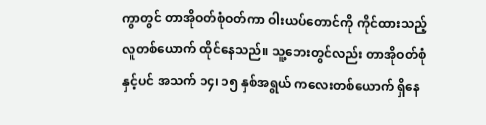ကွာတွင် တာအိုဝတ်စုံဝတ်ကာ ဝါးယပ်တောင်ကို ကိုင်ထားသည့် လူတစ်ယောက် ထိုင်နေသည်။ သူ့ဘေးတွင်လည်း တာအိုဝတ်စုံနှင့်ပင် အသက် ၁၄၊ ၁၅ နှစ်အရွယ် ကလေးတစ်ယောက် ရှိနေ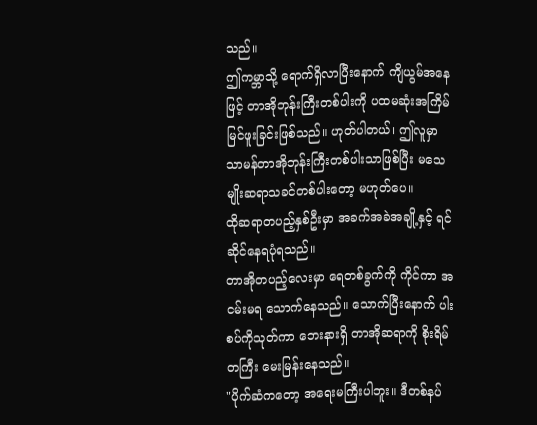သည်။
ဤကမ္ဘာသို့ ရောက်ရှိလာပြီးနောက် ကျိယွမ်အနေဖြင့် တာအိုဘုန်းကြီးတစ်ပါးကို ပထမဆုံးအကြိမ် မြင်ဖူးခြင်းဖြစ်သည်။ ဟုတ်ပါတယ်၊ ဤလူမှာ သာမန်တာအိုဘုန်းကြီးတစ်ပါးသာဖြစ်ပြီး မသေမျိုးဆရာသခင်တစ်ပါးတော့ မဟုတ်ပေ။
ထိုဆရာတပည့်နှစ်ဦးမှာ အခက်အခဲအချို့နှင့် ရင်ဆိုင်နေရပုံရသည်။
တာအိုတပည့်လေးမှာ ရေတစ်ခွက်ကို ကိုင်ကာ အငမ်းမရ သောက်နေသည်။ သောက်ပြီးနောက် ပါးစပ်ကိုသုတ်ကာ ဘေးနားရှိ တာအိုဆရာကို စိုးရိမ်တကြီး မေးမြန်းနေသည်။
"ပိုက်ဆံကတော့ အရေးမကြီးပါဘူး။ ဒီတစ်နပ်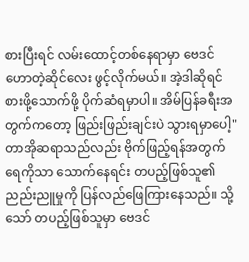စားပြီးရင် လမ်းထောင့်တစ်နေရာမှာ ဗေဒင်ဟောတဲ့ဆိုင်လေး ဖွင့်လိုက်မယ်။ အဲ့ဒါဆိုရင် စားဖို့သောက်ဖို့ ပိုက်ဆံရမှာပါ။ အိမ်ပြန်ခရီးအတွက်ကတော့ ဖြည်းဖြည်းချင်းပဲ သွားရမှာပေါ့"
တာအိုဆရာသည်လည်း ဗိုက်ဖြည့်ရန်အတွက် ရေကိုသာ သောက်နေရင်း တပည့်ဖြစ်သူ၏ ညည်းညူမှုကို ပြန်လည်ဖြေကြားနေသည်။ သို့သော် တပည့်ဖြစ်သူမှာ ဗေဒင်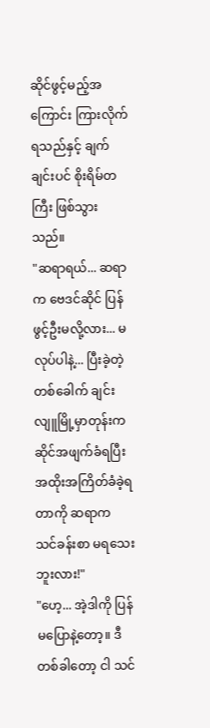ဆိုင်ဖွင့်မည့်အကြောင်း ကြားလိုက်ရသည်နှင့် ချက်ချင်းပင် စိုးရိမ်တကြီး ဖြစ်သွားသည်။
"ဆရာရယ်... ဆရာက ဗေဒင်ဆိုင် ပြန်ဖွင့်ဦးမလို့လား... မလုပ်ပါနဲ့... ပြီးခဲ့တဲ့တစ်ခေါက် ချင်းလျူမြို့မှာတုန်းက ဆိုင်အဖျက်ခံရပြီး အထိုးအကြိတ်ခံခဲ့ရတာကို ဆရာက သင်ခန်းစာ မရသေးဘူးလား!"
"ဟေ့... အဲ့ဒါကို ပြန်မပြောနဲ့တော့။ ဒီတစ်ခါတော့ ငါ သင်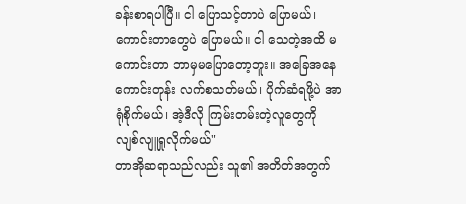ခန်းစာရပါပြီ။ ငါ ပြောသင့်တာပဲ ပြောမယ်၊ ကောင်းတာတွေပဲ ပြောမယ်။ ငါ သေတဲ့အထိ မကောင်းတာ ဘာမှမပြောတော့ဘူး။ အခြေအနေကောင်းတုန်း လက်စသတ်မယ်၊ ပိုက်ဆံရဖို့ပဲ အာရုံစိုက်မယ်၊ အဲ့ဒီလို ကြမ်းတမ်းတဲ့လူတွေကို လျစ်လျူရှုလိုက်မယ်"
တာအိုဆရာသည်လည်း သူ၏ အတိတ်အတွက်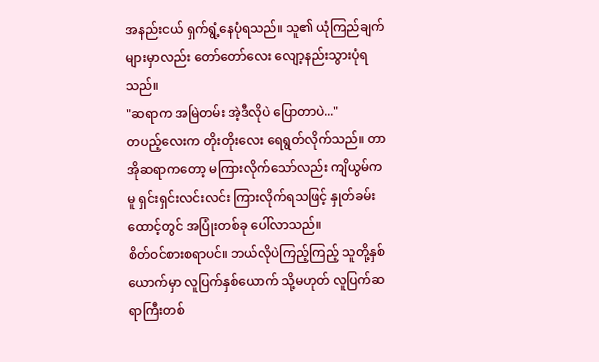အနည်းငယ် ရှက်ရွံ့နေပုံရသည်။ သူ၏ ယုံကြည်ချက်များမှာလည်း တော်တော်လေး လျော့နည်းသွားပုံရသည်။
"ဆရာက အမြဲတမ်း အဲ့ဒီလိုပဲ ပြောတာပဲ..."
တပည့်လေးက တိုးတိုးလေး ရေရွတ်လိုက်သည်။ တာအိုဆရာကတော့ မကြားလိုက်သော်လည်း ကျိယွမ်ကမူ ရှင်းရှင်းလင်းလင်း ကြားလိုက်ရသဖြင့် နှုတ်ခမ်းထောင့်တွင် အပြုံးတစ်ခု ပေါ်လာသည်။
စိတ်ဝင်စားစရာပင်။ ဘယ်လိုပဲကြည့်ကြည့် သူတို့နှစ်ယောက်မှာ လူပြက်နှစ်ယောက် သို့မဟုတ် လူပြက်ဆရာကြီးတစ်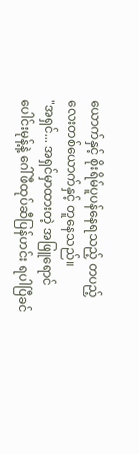ယောက်နှင့် စိုးရိမ်ပူပန်နေရသည့် တပည့်လေးတစ်ယောက်နှင့် တူနေသည်။
"အရှင်... အရှင်မှာထားတဲ့ အဖြူရောင်ပေါင်းမုန့်နဲ့ ဂေါ်ဖီထုပ်ဆီပြန်ဟင်း ရပါပြီခင်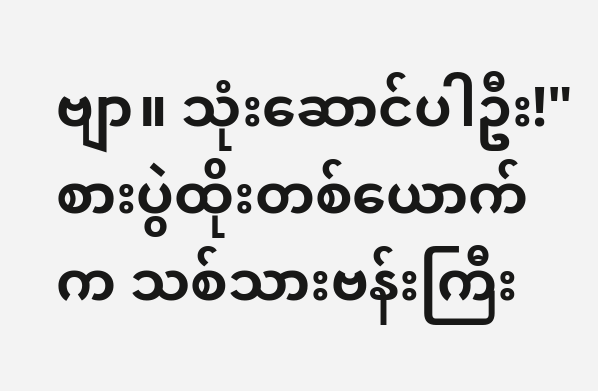ဗျာ။ သုံးဆောင်ပါဦး!"
စားပွဲထိုးတစ်ယောက်က သစ်သားဗန်းကြီး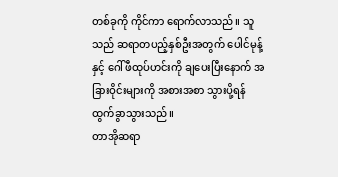တစ်ခုကို ကိုင်ကာ ရောက်လာသည်။ သူသည် ဆရာတပည့်နှစ်ဦးအတွက် ပေါင်မုန့်နှင့် ဂေါ်ဖီထုပ်ဟင်းကို ချပေးပြီးနောက် အခြားဝိုင်းများကို အစားအစာ သွားပို့ရန် ထွက်ခွာသွားသည်။
တာအိုဆရာ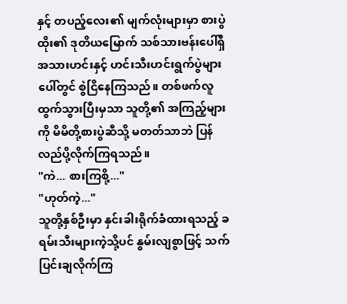နှင့် တပည့်လေး၏ မျက်လုံးများမှာ စားပွဲထိုး၏ ဒုတိယမြောက် သစ်သားဗန်းပေါ်ရှိ အသားဟင်းနှင့် ဟင်းသီးဟင်းရွက်ပွဲများပေါ်တွင် စွဲငြိနေကြသည်။ တစ်ဖက်လူ ထွက်သွားပြီးမှသာ သူတို့၏ အကြည့်များကို မိမိတို့စားပွဲဆီသို့ မတတ်သာဘဲ ပြန်လည်ပို့လိုက်ကြရသည်။
"ကဲ... စားကြစို့..."
"ဟုတ်ကဲ့..."
သူတို့နှစ်ဦးမှာ နှင်းခါးရိုက်ခံထားရသည့် ခရမ်းသီးများကဲ့သို့ပင် နွမ်းလျစွာဖြင့် သက်ပြင်းချလိုက်ကြ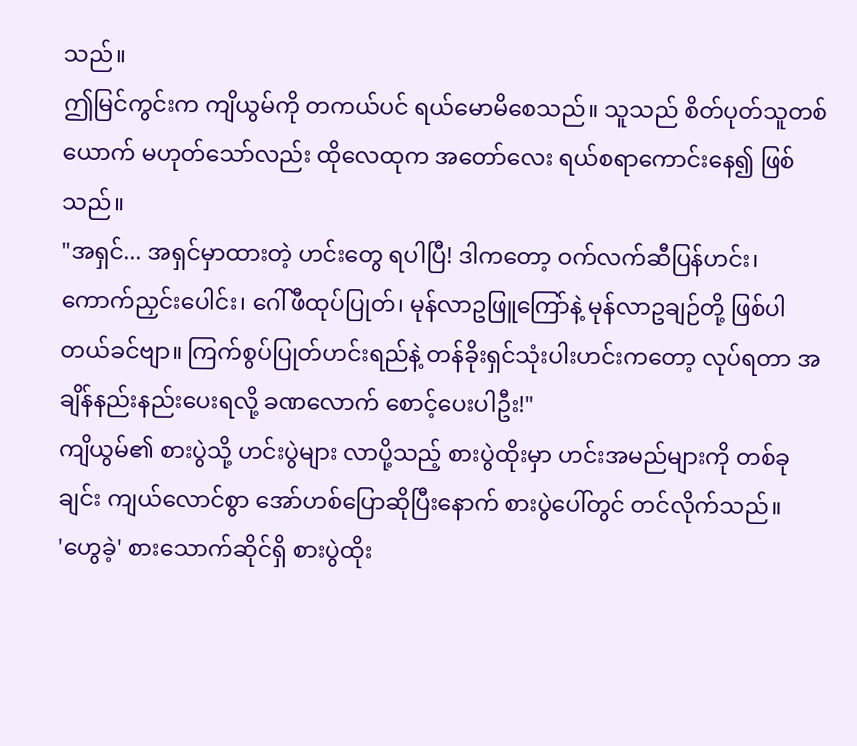သည်။
ဤမြင်ကွင်းက ကျိယွမ်ကို တကယ်ပင် ရယ်မောမိစေသည်။ သူသည် စိတ်ပုတ်သူတစ်ယောက် မဟုတ်သော်လည်း ထိုလေထုက အတော်လေး ရယ်စရာကောင်းနေ၍ ဖြစ်သည်။
"အရှင်... အရှင်မှာထားတဲ့ ဟင်းတွေ ရပါပြီ! ဒါကတော့ ဝက်လက်ဆီပြန်ဟင်း၊ ကောက်ညှင်းပေါင်း၊ ဂေါ်ဖီထုပ်ပြုတ်၊ မုန်လာဥဖြူကြော်နဲ့ မုန်လာဥချဉ်တို့ ဖြစ်ပါတယ်ခင်ဗျာ။ ကြက်စွပ်ပြုတ်ဟင်းရည်နဲ့ တန်ခိုးရှင်သုံးပါးဟင်းကတော့ လုပ်ရတာ အချိန်နည်းနည်းပေးရလို့ ခဏလောက် စောင့်ပေးပါဦး!"
ကျိယွမ်၏ စားပွဲသို့ ဟင်းပွဲများ လာပို့သည့် စားပွဲထိုးမှာ ဟင်းအမည်များကို တစ်ခုချင်း ကျယ်လောင်စွာ အော်ဟစ်ပြောဆိုပြီးနောက် စားပွဲပေါ်တွင် တင်လိုက်သည်။
'ဟွေခဲ့' စားသောက်ဆိုင်ရှိ စားပွဲထိုး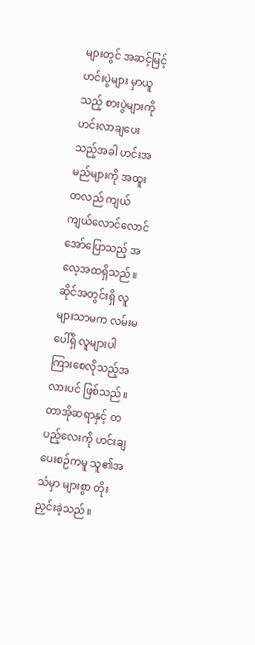များတွင် အဆင့်မြင့်ဟင်းပွဲများ မှာယူသည့် စားပွဲများကို ဟင်းလာချပေးသည့်အခါ ဟင်းအမည်များကို အထူးတလည် ကျယ်ကျယ်လောင်လောင် အော်ပြောသည့် အလေ့အထရှိသည်။ ဆိုင်အတွင်းရှိ လူများသာမက လမ်းမပေါ်ရှိ လူများပါ ကြားစေလိုသည့်အလားပင် ဖြစ်သည်။ တာအိုဆရာနှင့် တပည့်လေးကို ဟင်းချပေးစဉ်ကမူ သူ၏အသံမှာ များစွာ တိုးညှင်းခဲ့သည်။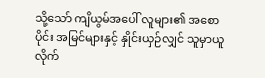သို့သော် ကျိယွမ်အပေါ် လူများ၏ အစောပိုင်း အမြင်များနှင့် နှိုင်းယှဉ်လျှင် သူမှာယူလိုက်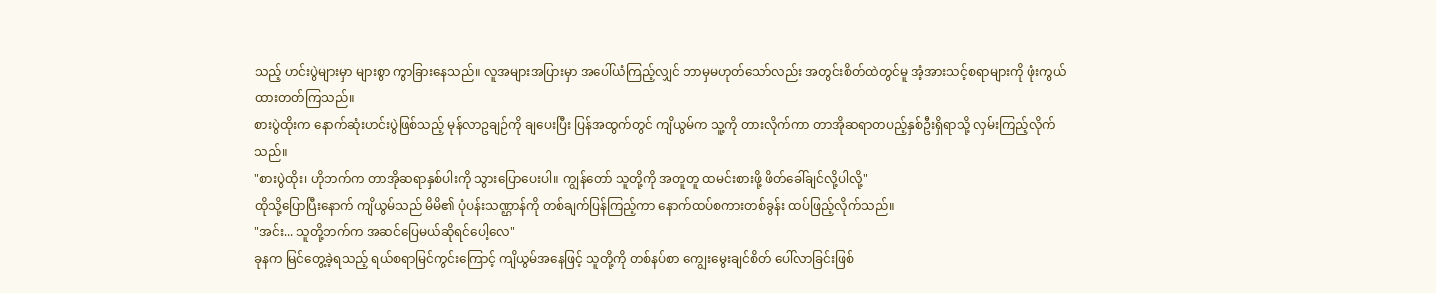သည့် ဟင်းပွဲများမှာ များစွာ ကွာခြားနေသည်။ လူအများအပြားမှာ အပေါ်ယံကြည့်လျှင် ဘာမှမဟုတ်သော်လည်း အတွင်းစိတ်ထဲတွင်မူ အံ့အားသင့်စရာများကို ဖုံးကွယ်ထားတတ်ကြသည်။
စားပွဲထိုးက နောက်ဆုံးဟင်းပွဲဖြစ်သည့် မုန်လာဥချဉ်ကို ချပေးပြီး ပြန်အထွက်တွင် ကျိယွမ်က သူ့ကို တားလိုက်ကာ တာအိုဆရာတပည့်နှစ်ဦးရှိရာသို့ လှမ်းကြည့်လိုက်သည်။
"စားပွဲထိုး၊ ဟိုဘက်က တာအိုဆရာနှစ်ပါးကို သွားပြောပေးပါ။ ကျွန်တော် သူတို့ကို အတူတူ ထမင်းစားဖို့ ဖိတ်ခေါ်ချင်လို့ပါလို့"
ထိုသို့ပြောပြီးနောက် ကျိယွမ်သည် မိမိ၏ ပုံပန်းသဏ္ဌာန်ကို တစ်ချက်ပြန်ကြည့်ကာ နောက်ထပ်စကားတစ်ခွန်း ထပ်ဖြည့်လိုက်သည်။
"အင်း... သူတို့ဘက်က အဆင်ပြေမယ်ဆိုရင်ပေါ့လေ"
ခုနက မြင်တွေ့ခဲ့ရသည့် ရယ်စရာမြင်ကွင်းကြောင့် ကျိယွမ်အနေဖြင့် သူတို့ကို တစ်နပ်စာ ကျွေးမွေးချင်စိတ် ပေါ်လာခြင်းဖြစ်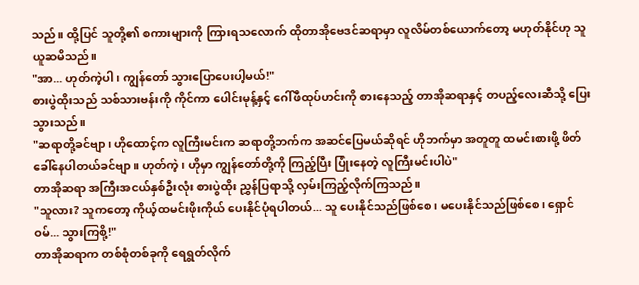သည်။ ထို့ပြင် သူတို့၏ စကားများကို ကြားရသလောက် ထိုတာအိုဗေဒင်ဆရာမှာ လူလိမ်တစ်ယောက်တော့ မဟုတ်နိုင်ဟု သူ ယူဆမိသည်။
"အာ... ဟုတ်ကဲ့ပါ၊ ကျွန်တော် သွားပြောပေးပါ့မယ်!"
စားပွဲထိုးသည် သစ်သားဗန်းကို ကိုင်ကာ ပေါင်းမုန့်နှင့် ဂေါ်ဖီထုပ်ဟင်းကို စားနေသည့် တာအိုဆရာနှင့် တပည့်လေးဆီသို့ ပြေးသွားသည်။
"ဆရာတို့ခင်ဗျာ၊ ဟိုထောင့်က လူကြီးမင်းက ဆရာတို့ဘက်က အဆင်ပြေမယ်ဆိုရင် ဟိုဘက်မှာ အတူတူ ထမင်းစားဖို့ ဖိတ်ခေါ်နေပါတယ်ခင်ဗျာ။ ဟုတ်ကဲ့၊ ဟိုမှာ ကျွန်တော်တို့ကို ကြည့်ပြီး ပြုံးနေတဲ့ လူကြီးမင်းပါပဲ"
တာအိုဆရာ အကြီးအငယ်နှစ်ဦးလုံး စားပွဲထိုး ညွှန်ပြရာသို့ လှမ်းကြည့်လိုက်ကြသည်။
"သူလား? သူကတော့ ကိုယ့်ထမင်းဖိုးကိုယ် ပေးနိုင်ပုံရပါတယ်... သူ ပေးနိုင်သည်ဖြစ်စေ၊ မပေးနိုင်သည်ဖြစ်စေ၊ ရှောင်ဝမ်... သွားကြစို့!"
တာအိုဆရာက တစ်စုံတစ်ခုကို ရေရွတ်လိုက်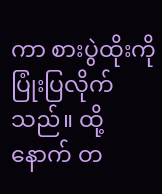ကာ စားပွဲထိုးကို ပြုံးပြလိုက်သည်။ ထို့နောက် တ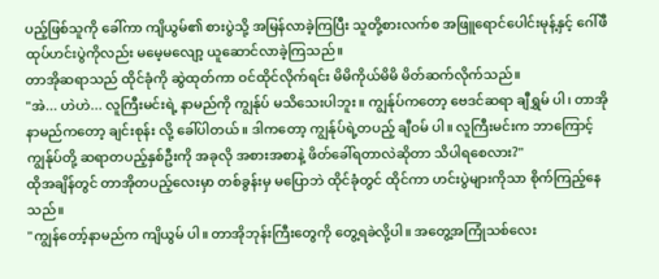ပည့်ဖြစ်သူကို ခေါ်ကာ ကျိယွမ်၏ စားပွဲသို့ အမြန်လာခဲ့ကြပြီး သူတို့စားလက်စ အဖြူရောင်ပေါင်းမုန့်နှင့် ဂေါ်ဖီထုပ်ဟင်းပွဲကိုလည်း မမေ့မလျော့ ယူဆောင်လာခဲ့ကြသည်။
တာအိုဆရာသည် ထိုင်ခုံကို ဆွဲထုတ်ကာ ဝင်ထိုင်လိုက်ရင်း မိမိကိုယ်မိမိ မိတ်ဆက်လိုက်သည်။
"အဲ... ဟဲဟဲ... လူကြီးမင်းရဲ့ နာမည်ကို ကျွန်ုပ် မသိသေးပါဘူး။ ကျွန်ုပ်ကတော့ ဗေဒင်ဆရာ ချီရွှမ် ပါ၊ တာအိုနာမည်ကတော့ ချင်းစုန်း လို့ ခေါ်ပါတယ်။ ဒါကတော့ ကျွန်ုပ်ရဲ့တပည့် ချီဝမ် ပါ။ လူကြီးမင်းက ဘာကြောင့် ကျွန်ုပ်တို့ ဆရာတပည့်နှစ်ဦးကို အခုလို အစားအစာနဲ့ ဖိတ်ခေါ်ရတာလဲဆိုတာ သိပါရစေလား?"
ထိုအချိန်တွင် တာအိုတပည့်လေးမှာ တစ်ခွန်းမှ မပြောဘဲ ထိုင်ခုံတွင် ထိုင်ကာ ဟင်းပွဲများကိုသာ စိုက်ကြည့်နေသည်။
"ကျွန်တော့်နာမည်က ကျိယွမ် ပါ။ တာအိုဘုန်းကြီးတွေကို တွေ့ရခဲလို့ပါ။ အတွေ့အကြုံသစ်လေး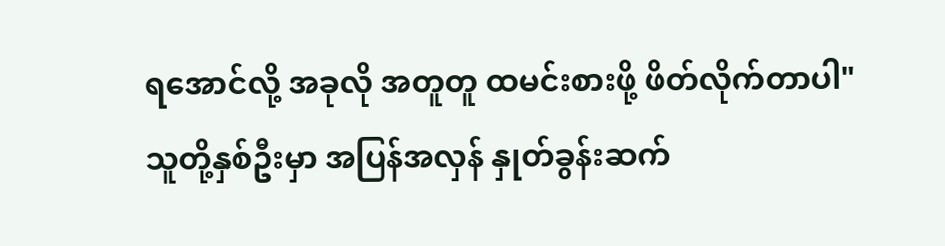ရအောင်လို့ အခုလို အတူတူ ထမင်းစားဖို့ ဖိတ်လိုက်တာပါ"
သူတို့နှစ်ဦးမှာ အပြန်အလှန် နှုတ်ခွန်းဆက်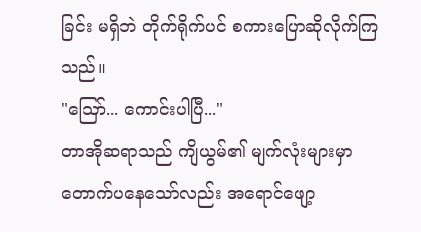ခြင်း မရှိဘဲ တိုက်ရိုက်ပင် စကားပြောဆိုလိုက်ကြသည်။
"ဪ... ကောင်းပါပြီ..."
တာအိုဆရာသည် ကျိယွမ်၏ မျက်လုံးများမှာ တောက်ပနေသော်လည်း အရောင်ဖျော့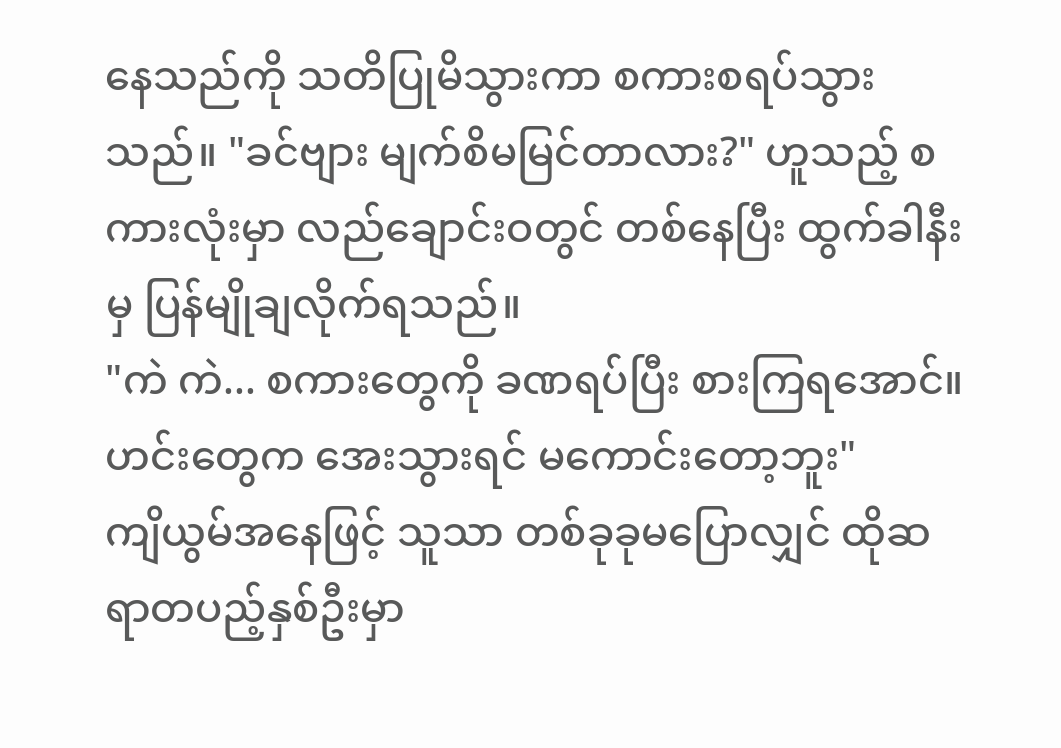နေသည်ကို သတိပြုမိသွားကာ စကားစရပ်သွားသည်။ "ခင်ဗျား မျက်စိမမြင်တာလား?" ဟူသည့် စကားလုံးမှာ လည်ချောင်းဝတွင် တစ်နေပြီး ထွက်ခါနီးမှ ပြန်မျိုချလိုက်ရသည်။
"ကဲ ကဲ... စကားတွေကို ခဏရပ်ပြီး စားကြရအောင်။ ဟင်းတွေက အေးသွားရင် မကောင်းတော့ဘူး"
ကျိယွမ်အနေဖြင့် သူသာ တစ်ခုခုမပြောလျှင် ထိုဆရာတပည့်နှစ်ဦးမှာ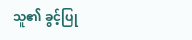သူ၏ ခွင့်ပြု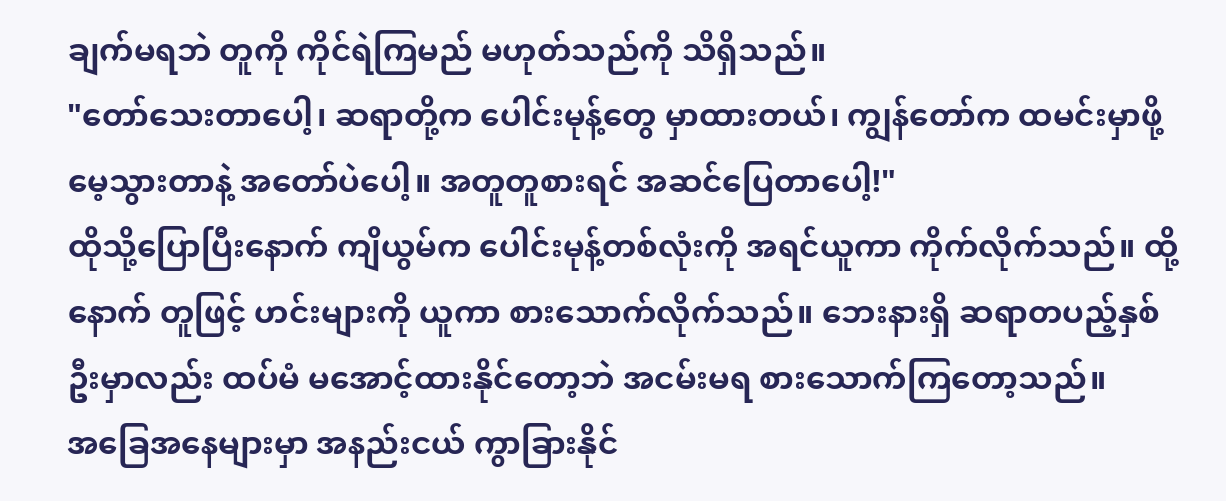ချက်မရဘဲ တူကို ကိုင်ရဲကြမည် မဟုတ်သည်ကို သိရှိသည်။
"တော်သေးတာပေါ့၊ ဆရာတို့က ပေါင်းမုန့်တွေ မှာထားတယ်၊ ကျွန်တော်က ထမင်းမှာဖို့ မေ့သွားတာနဲ့ အတော်ပဲပေါ့။ အတူတူစားရင် အဆင်ပြေတာပေါ့!"
ထိုသို့ပြောပြီးနောက် ကျိယွမ်က ပေါင်းမုန့်တစ်လုံးကို အရင်ယူကာ ကိုက်လိုက်သည်။ ထို့နောက် တူဖြင့် ဟင်းများကို ယူကာ စားသောက်လိုက်သည်။ ဘေးနားရှိ ဆရာတပည့်နှစ်ဦးမှာလည်း ထပ်မံ မအောင့်ထားနိုင်တော့ဘဲ အငမ်းမရ စားသောက်ကြတော့သည်။
အခြေအနေများမှာ အနည်းငယ် ကွာခြားနိုင်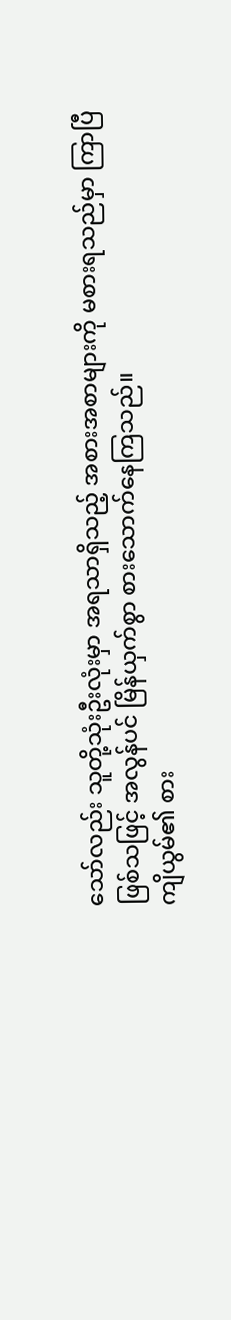သော်လည်း သူတို့သုံးဦးလုံးမှာ အရသာရှိသည့် အစားအစာများကို မစားရသည်မှာ ကြာပြီဖြစ်သဖြင့် အလွန်ပင် မြိန်ယှက်စွာ စားသောက်နေကြသည်။
ကျိယွမ်၏ စား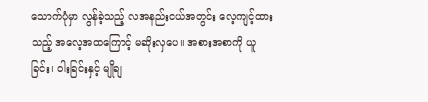သောက်ပုံမှာ လွန်ခဲ့သည့် လအနည်းငယ်အတွင်း လေ့ကျင့်ထားသည့် အလေ့အထကြောင့် မဆိုးလှပေ။ အစားအစာကို ယူခြင်း၊ ဝါးခြင်းနှင့် မျိုချ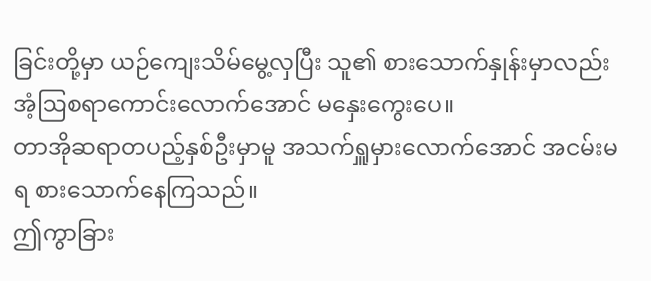ခြင်းတို့မှာ ယဉ်ကျေးသိမ်မွေ့လှပြီး သူ၏ စားသောက်နှုန်းမှာလည်း အံ့ဩစရာကောင်းလောက်အောင် မနှေးကွေးပေ။
တာအိုဆရာတပည့်နှစ်ဦးမှာမူ အသက်ရှူမှားလောက်အောင် အငမ်းမရ စားသောက်နေကြသည်။
ဤကွာခြား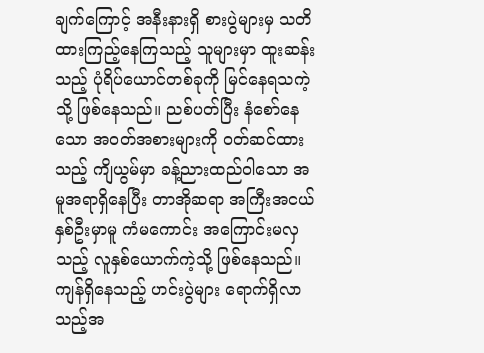ချက်ကြောင့် အနီးနားရှိ စားပွဲများမှ သတိထားကြည့်နေကြသည့် သူများမှာ ထူးဆန်းသည့် ပုံရိပ်ယောင်တစ်ခုကို မြင်နေရသကဲ့သို့ ဖြစ်နေသည်။ ညစ်ပတ်ပြီး နံစော်နေသော အဝတ်အစားများကို ဝတ်ဆင်ထားသည့် ကျိယွမ်မှာ ခန့်ညားထည်ဝါသော အမူအရာရှိနေပြီး တာအိုဆရာ အကြီးအငယ်နှစ်ဦးမှာမူ ကံမကောင်း အကြောင်းမလှသည့် လူနှစ်ယောက်ကဲ့သို့ ဖြစ်နေသည်။
ကျန်ရှိနေသည့် ဟင်းပွဲများ ရောက်ရှိလာသည့်အ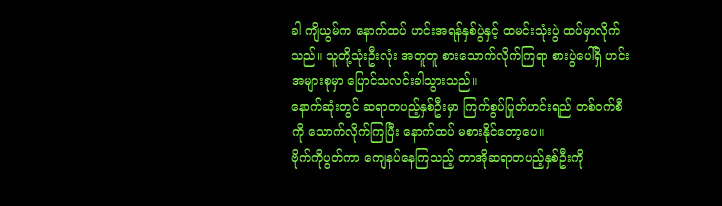ခါ ကျိယွမ်က နောက်ထပ် ဟင်းအရန်နှစ်ပွဲနှင့် ထမင်းသုံးပွဲ ထပ်မှာလိုက်သည်။ သူတို့သုံးဦးလုံး အတူတူ စားသောက်လိုက်ကြရာ စားပွဲပေါ်ရှိ ဟင်းအများစုမှာ ပြောင်သလင်းခါသွားသည်။
နောက်ဆုံးတွင် ဆရာတပည့်နှစ်ဦးမှာ ကြက်စွပ်ပြုတ်ဟင်းရည် တစ်ဝက်စီကို သောက်လိုက်ကြပြီး နောက်ထပ် မစားနိုင်တော့ပေ။
ဗိုက်ကိုပွတ်ကာ ကျေနပ်နေကြသည့် တာအိုဆရာတပည့်နှစ်ဦးကို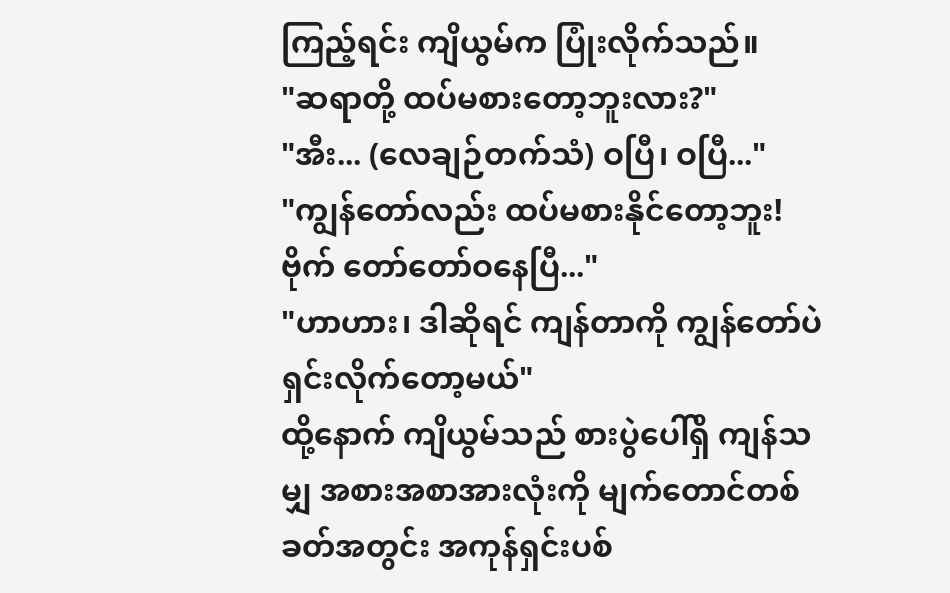ကြည့်ရင်း ကျိယွမ်က ပြုံးလိုက်သည်။
"ဆရာတို့ ထပ်မစားတော့ဘူးလား?"
"အီး... (လေချဉ်တက်သံ) ဝပြီ၊ ဝပြီ..."
"ကျွန်တော်လည်း ထပ်မစားနိုင်တော့ဘူး! ဗိုက် တော်တော်ဝနေပြီ..."
"ဟာဟား၊ ဒါဆိုရင် ကျန်တာကို ကျွန်တော်ပဲ ရှင်းလိုက်တော့မယ်"
ထို့နောက် ကျိယွမ်သည် စားပွဲပေါ်ရှိ ကျန်သမျှ အစားအစာအားလုံးကို မျက်တောင်တစ်ခတ်အတွင်း အကုန်ရှင်းပစ်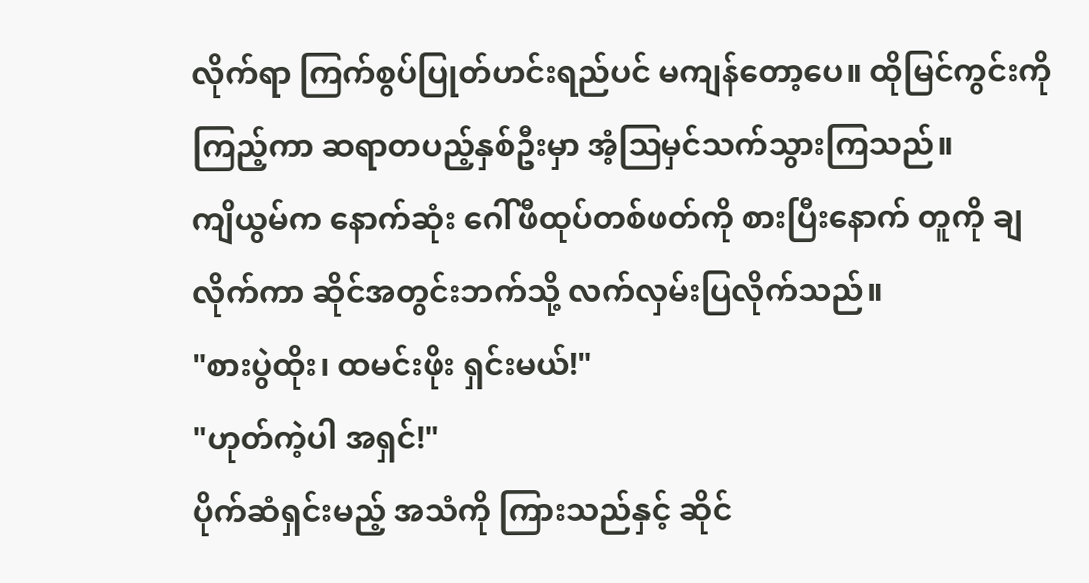လိုက်ရာ ကြက်စွပ်ပြုတ်ဟင်းရည်ပင် မကျန်တော့ပေ။ ထိုမြင်ကွင်းကို ကြည့်ကာ ဆရာတပည့်နှစ်ဦးမှာ အံ့ဩမှင်သက်သွားကြသည်။
ကျိယွမ်က နောက်ဆုံး ဂေါ်ဖီထုပ်တစ်ဖတ်ကို စားပြီးနောက် တူကို ချလိုက်ကာ ဆိုင်အတွင်းဘက်သို့ လက်လှမ်းပြလိုက်သည်။
"စားပွဲထိုး၊ ထမင်းဖိုး ရှင်းမယ်!"
"ဟုတ်ကဲ့ပါ အရှင်!"
ပိုက်ဆံရှင်းမည့် အသံကို ကြားသည်နှင့် ဆိုင်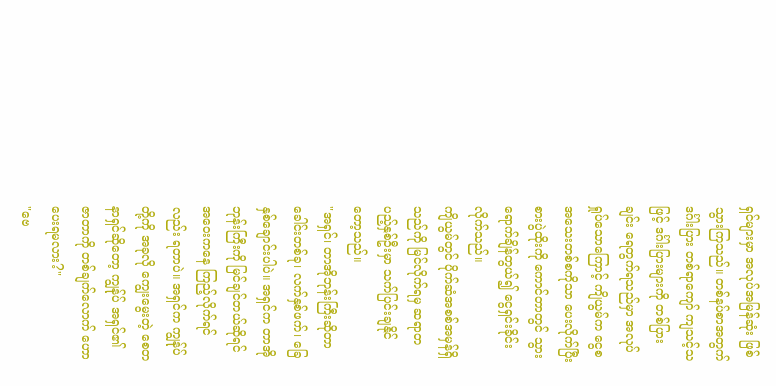ရှင်များမှာ အလုပ်အမြန်ဆုံး ဖြစ်သွားကြသည်။ တစ်နပ်စာအတွက် ဒင်္ဂါးပြား တစ်ရာကျော် ကျသင့်သဖြင့် ဒင်္ဂါးပြားများကို တစ်ပြားချင်း ရေတွက်ရသည်မှာ အလုပ်ရှုပ်သောကြောင့် ကျိယွမ်က ငွေစအသေးတစ်စကိုသာ ပေးလိုက်ပြီး စားပွဲထိုးကို ကောင်တာတွင် သွားရောက်ချိန်တွယ်၍ ငွေရှင်းခိုင်းလိုက်သည်။
ကျိယွမ်တွင် ပိုက်ဆံအစစ်အမှန်ရှိသည်ကို မြင်လိုက်ရမှ ဆရာတပည့်နှစ်ဦးမှာ သက်ပြင်းချနိုင်တော့သည်။
"အရှင်၊ တာအိုဘုန်းကြီးဆိုတာ ခေါင်းတစ်ခု၊ လက်နှစ်ဖက်၊ ခြေနှစ်ချောင်းပါပဲ။ အရှင်က တာအိုဘုန်းကြီးကို မြင်ချင်တယ်ဆိုရင် အဝေးကနေ ကြည့်လိုက်ရင်လည်း ရတာပဲ။ အရှင်က ကျွန်ုပ်တို့ကို အခုလို ကျွေးမွေးတဲ့ စေတနာရှင်ဆိုတော့ ကျွန်ုပ် အရှင်၏ ဇာတာကို တစ်ချက်လောက် ဟောပေးရမလား?"
"ဗေ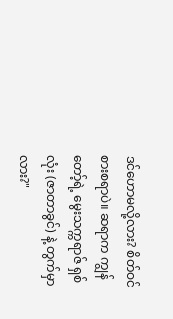ဒင်ဟောမလို့လား? စိတ်ဝင်စားစရာပဲ။ ဆရာက ကျွန်တော့်ရဲ့ မွေးသက္ကရာဇ် ရှစ်လုံး (ဇာတာခွင်) နဲ့ တွက်မှာလား?"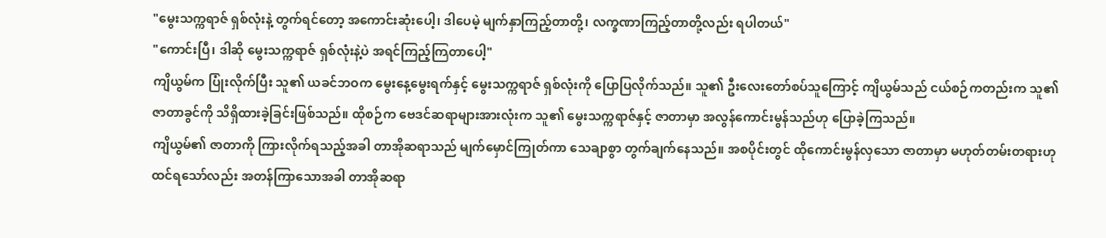"မွေးသက္ကရာဇ် ရှစ်လုံးနဲ့ တွက်ရင်တော့ အကောင်းဆုံးပေါ့၊ ဒါပေမဲ့ မျက်နှာကြည့်တာတို့၊ လက္ခဏာကြည့်တာတို့လည်း ရပါတယ်"
"ကောင်းပြီ၊ ဒါဆို မွေးသက္ကရာဇ် ရှစ်လုံးနဲ့ပဲ အရင်ကြည့်ကြတာပေါ့"
ကျိယွမ်က ပြုံးလိုက်ပြီး သူ၏ ယခင်ဘဝက မွေးနေ့မွေးရက်နှင့် မွေးသက္ကရာဇ် ရှစ်လုံးကို ပြောပြလိုက်သည်။ သူ၏ ဦးလေးတော်စပ်သူကြောင့် ကျိယွမ်သည် ငယ်စဉ်ကတည်းက သူ၏ ဇာတာခွင်ကို သိရှိထားခဲ့ခြင်းဖြစ်သည်။ ထိုစဉ်က ဗေဒင်ဆရာများအားလုံးက သူ၏ မွေးသက္ကရာဇ်နှင့် ဇာတာမှာ အလွန်ကောင်းမွန်သည်ဟု ပြောခဲ့ကြသည်။
ကျိယွမ်၏ ဇာတာကို ကြားလိုက်ရသည့်အခါ တာအိုဆရာသည် မျက်မှောင်ကြုတ်ကာ သေချာစွာ တွက်ချက်နေသည်။ အစပိုင်းတွင် ထိုကောင်းမွန်လှသော ဇာတာမှာ မဟုတ်တမ်းတရားဟု ထင်ရသော်လည်း အတန်ကြာသောအခါ တာအိုဆရာ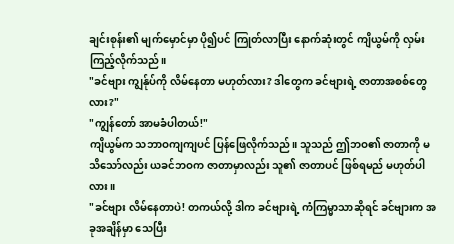ချင်းစုန်း၏ မျက်မှောင်မှာ ပို၍ပင် ကြုတ်လာပြီး နောက်ဆုံးတွင် ကျိယွမ်ကို လှမ်းကြည့်လိုက်သည်။
"ခင်ဗျား ကျွန်ုပ်ကို လိမ်နေတာ မဟုတ်လား? ဒါတွေက ခင်ဗျားရဲ့ ဇာတာအစစ်တွေလား?"
"ကျွန်တော် အာမခံပါတယ်!"
ကျိယွမ်က သဘာဝကျကျပင် ပြန်ဖြေလိုက်သည်။ သူသည် ဤဘဝ၏ ဇာတာကို မသိသော်လည်း ယခင်ဘဝက ဇာတာမှာလည်း သူ၏ ဇာတာပင် ဖြစ်ရမည် မဟုတ်ပါလား။
"ခင်ဗျား လိမ်နေတာပဲ! တကယ်လို့ ဒါက ခင်ဗျားရဲ့ ကံကြမ္မာသာဆိုရင် ခင်ဗျားက အခုအချိန်မှာ သေပြီး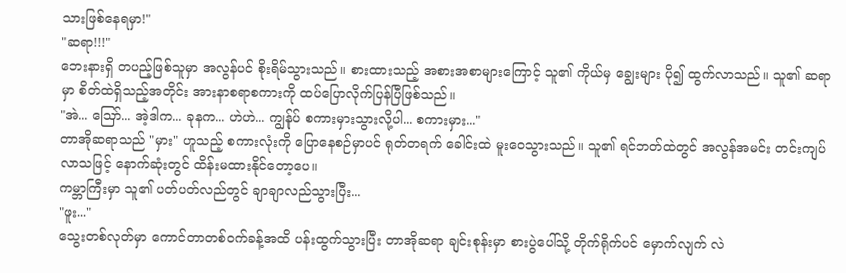သားဖြစ်နေရမှာ!"
"ဆရာ!!!"
ဘေးနားရှိ တပည့်ဖြစ်သူမှာ အလွန်ပင် စိုးရိမ်သွားသည်။ စားထားသည့် အစားအစာများကြောင့် သူ၏ ကိုယ်မှ ချွေးများ ပို၍ ထွက်လာသည်။ သူ၏ ဆရာမှာ စိတ်ထဲရှိသည့်အတိုင်း အားနာစရာစကားကို ထပ်ပြောလိုက်ပြန်ပြီဖြစ်သည်။
"အဲ... ဪ... အဲ့ဒါက... ခုနက... ဟဲဟဲ... ကျွန်ုပ် စကားမှားသွားလို့ပါ... စကားမှား..."
တာအိုဆရာသည် "မှား" ဟူသည့် စကားလုံးကို ပြောနေစဉ်မှာပင် ရုတ်တရက် ခေါင်းထဲ မူးဝေသွားသည်။ သူ၏ ရင်ဘတ်ထဲတွင် အလွန်အမင်း တင်းကျပ်လာသဖြင့် နောက်ဆုံးတွင် ထိန်းမထားနိုင်တော့ပေ။
ကမ္ဘာကြီးမှာ သူ၏ ပတ်ပတ်လည်တွင် ချာချာလည်သွားပြီး...
"ဖူး..."
သွေးတစ်လုတ်မှာ ကောင်တာတစ်ဝက်ခန့်အထိ ပန်းထွက်သွားပြီး တာအိုဆရာ ချင်းစုန်းမှာ စားပွဲပေါ်သို့ တိုက်ရိုက်ပင် မှောက်လျက် လဲ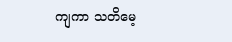ကျကာ သတိမေ့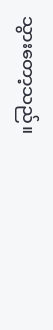သွားတော့သည်။